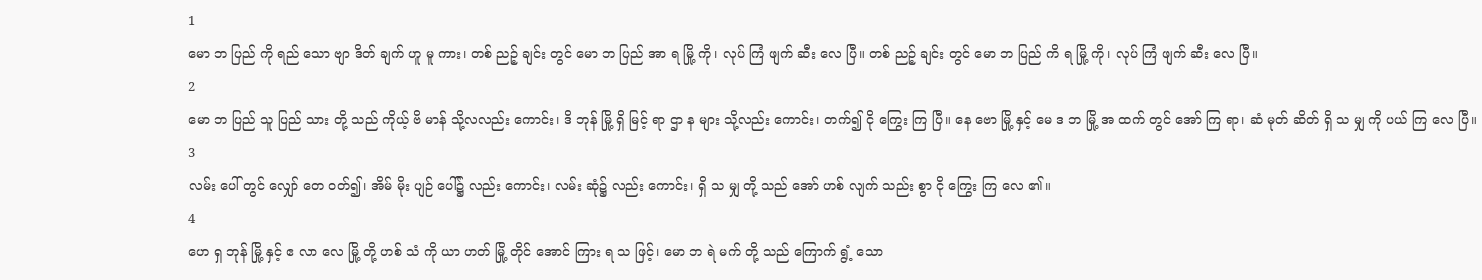1
မော ဘ ပြည် ကို ရည် သော ဗျာ ဒိတ် ချက် ဟူ မူ ကား၊ တစ် ညဉ့် ချင်း တွင် မော ဘ ပြည် အာ ရ မြို့ ကို၊ လုပ် ကြံ ဖျက် ဆီး လေ ပြီ။ တစ် ညဉ့် ချင်း တွင် မော ဘ ပြည် ကိ ရ မြို့ ကို၊ လုပ် ကြံ ဖျက် ဆီး လေ ပြီ။
2
မော ဘ ပြည် သူ ပြည် သား တို့ သည် ကိုယ့် ဗိ မာန် သို့လလည်း ကောင်း၊ ဒိ ဘုန် မြို့ ရှိ မြင့် ရာ ဌာ န များ သို့လည်း ကောင်း၊ တက်၍ ငို ကြွေး ကြ ပြီ။ နေ ဗော မြို့ နှင့် မေ ဒ ဘ မြို့ အ ထက် တွင် အော် ကြ ရာ၊ ဆံ မုတ် ဆိတ် ရှိ သ မျှ ကို ပယ် ကြ လေ ပြီ။
3
လမ်း ပေါ် တွင် လျှော် တေ ဝတ်၍၊ အိမ် မိုး ပျဉ် ပေါ်၌ လည်း ကောင်း၊ လမ်း ဆုံ၌ လည်း ကောင်း၊ ရှိ သ မျှ တို့ သည် အော် ဟစ် လျက် သည်း စွာ ငို ကြွေး ကြ လေ ၏။
4
ဟေ ရှ ဘုန် မြို့ နှင့် ဧ လာ လေ မြို့ တို့ ဟစ် သံ ကို ယာ ဟတ် မြို့ တိုင် အောင် ကြား ရ သ ဖြင့်၊ မော ဘ ရဲ မက် တို့ သည် ကြောက် ရွံ့ သော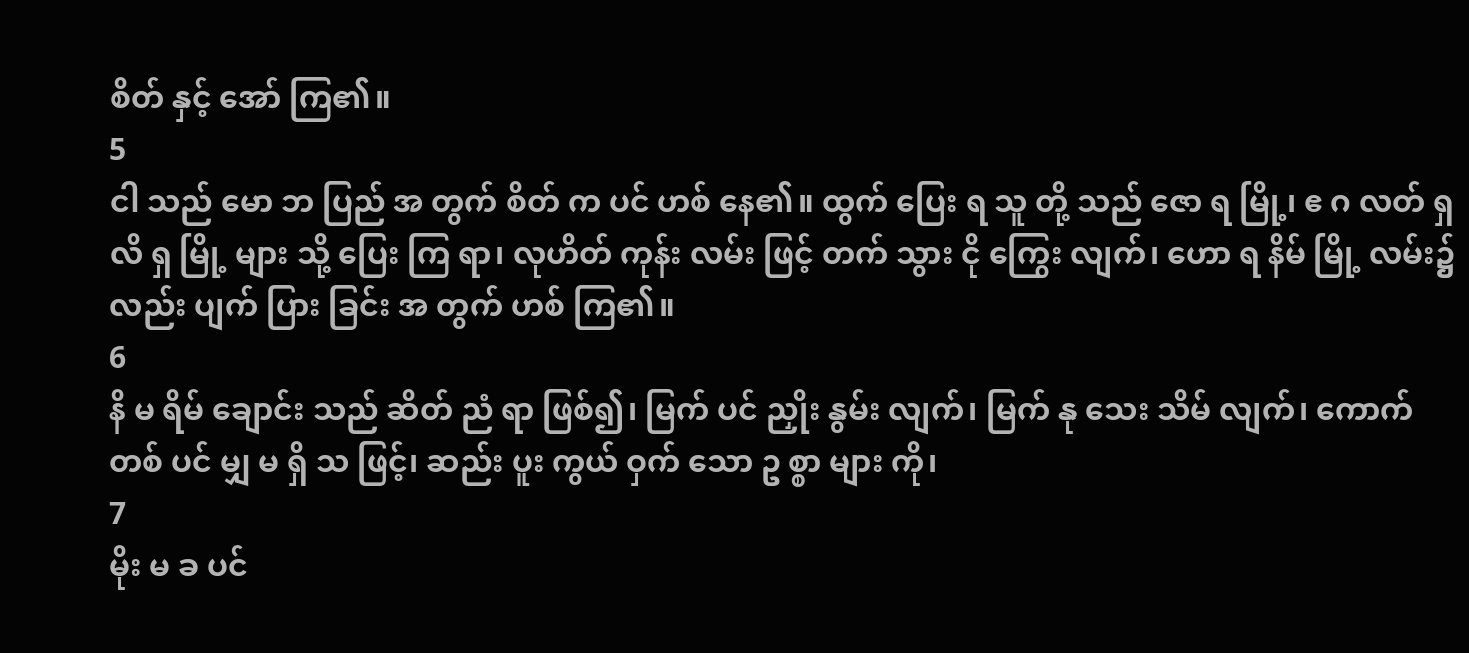စိတ် နှင့် အော် ကြ၏။
5
ငါ သည် မော ဘ ပြည် အ တွက် စိတ် က ပင် ဟစ် နေ၏။ ထွက် ပြေး ရ သူ တို့ သည် ဇော ရ မြို့၊ ဧ ဂ လတ် ရှ လိ ရှ မြို့ များ သို့ ပြေး ကြ ရာ၊ လုဟိတ် ကုန်း လမ်း ဖြင့် တက် သွား ငို ကြွေး လျက်၊ ဟော ရ နိမ် မြို့ လမ်း၌ လည်း ပျက် ပြား ခြင်း အ တွက် ဟစ် ကြ၏။
6
နိ မ ရိမ် ချောင်း သည် ဆိတ် ညံ ရာ ဖြစ်၍၊ မြက် ပင် ညှိုး နွမ်း လျက်၊ မြက် နု သေး သိမ် လျက်၊ ကောက် တစ် ပင် မျှ မ ရှိ သ ဖြင့်၊ ဆည်း ပူး ကွယ် ဝှက် သော ဥ စ္စာ များ ကို၊
7
မိုး မ ခ ပင်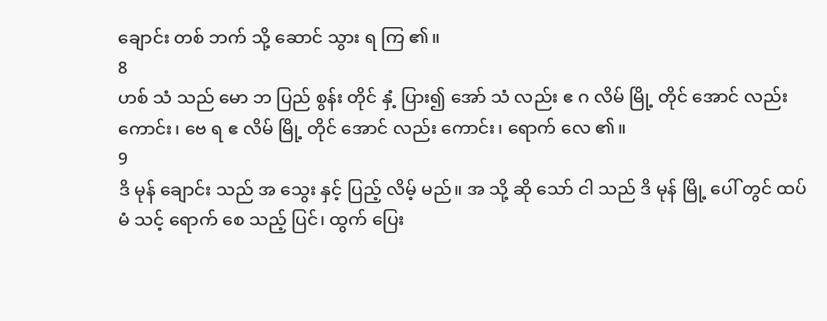ချောင်း တစ် ဘက် သို့ ဆောင် သွား ရ ကြ ၏။
8
ဟစ် သံ သည် မော ဘ ပြည် စွန်း တိုင် နှံ့ ပြား၍ အော် သံ လည်း ဧ ဂ လိမ် မြို့ တိုင် အောင် လည်း ကောင်း၊ ဗေ ရ ဧ လိမ် မြို့ တိုင် အောင် လည်း ကောင်း၊ ရောက် လေ ၏။
9
ဒိ မုန် ချောင်း သည် အ သွေး နှင့် ပြည့် လိမ့် မည်။ အ သို့ ဆို သော် ငါ သည် ဒိ မုန် မြို့ ပေါ် တွင် ထပ် မံ သင့် ရောက် စေ သည့် ပြင်၊ ထွက် ပြေး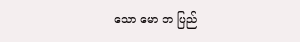သော မော ဘ ပြည်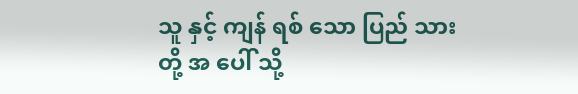သူ နှင့် ကျန် ရစ် သော ပြည် သား တို့ အ ပေါ် သို့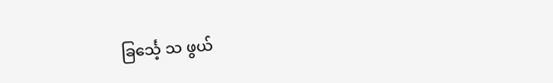ခြင်္သေ့ သ ဖွယ်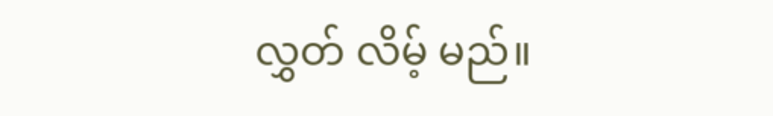လွှတ် လိမ့် မည်။